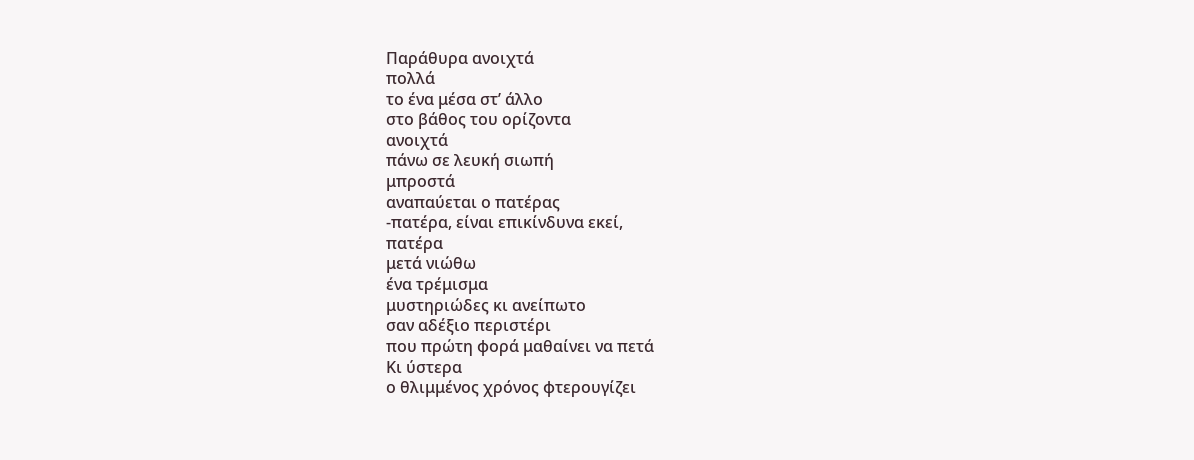Παράθυρα ανοιχτά
πολλά
το ένα μέσα στ’ άλλο
στο βάθος του ορίζοντα
ανοιχτά
πάνω σε λευκή σιωπή
μπροστά
αναπαύεται ο πατέρας
-πατέρα, είναι επικίνδυνα εκεί,
πατέρα
μετά νιώθω
ένα τρέμισμα
μυστηριώδες κι ανείπωτο
σαν αδέξιο περιστέρι
που πρώτη φορά μαθαίνει να πετά
Κι ύστερα
ο θλιμμένος χρόνος φτερουγίζει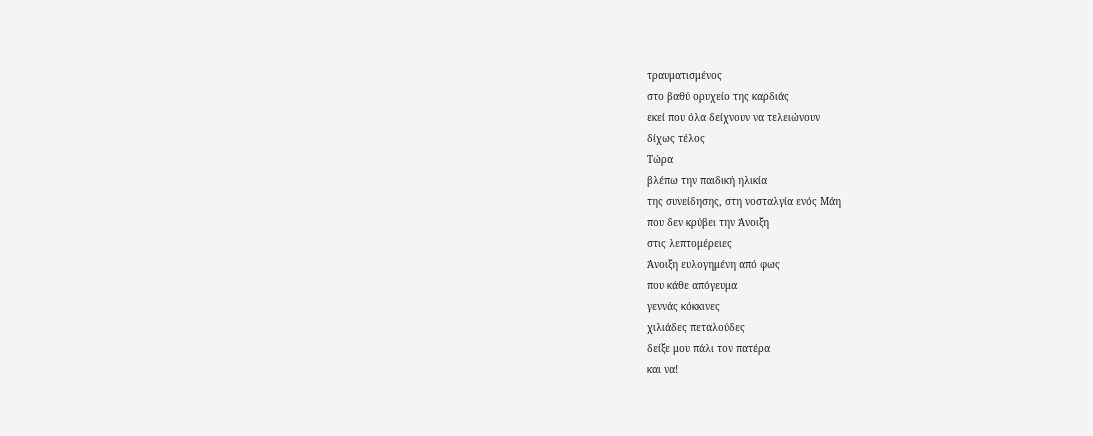τραυματισμένος
στο βαθύ ορυχείο της καρδιάς
εκεί που όλα δείχνουν να τελειώνουν
δίχως τέλος
Τώρα
βλέπω την παιδική ηλικία
της συνείδησης, στη νοσταλγία ενός Μάη
που δεν κρύβει την Άνοιξη
στις λεπτομέρειες
Άνοιξη ευλογημένη από φως
που κάθε απόγευμα
γεννάς κόκκινες
χιλιάδες πεταλούδες
δείξε μου πάλι τον πατέρα
και να!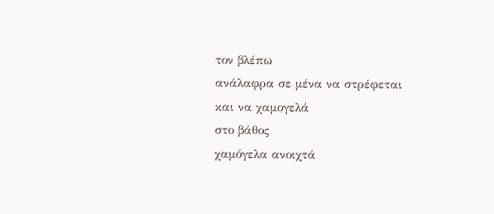τον βλέπω
ανάλαφρα σε μένα να στρέφεται
και να χαμογελά
στο βάθος
χαμόγελα ανοιχτά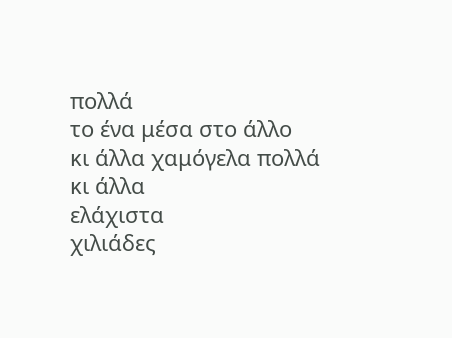πολλά
το ένα μέσα στο άλλο
κι άλλα χαμόγελα πολλά
κι άλλα
ελάχιστα
χιλιάδες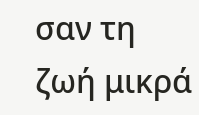σαν τη ζωή μικρά